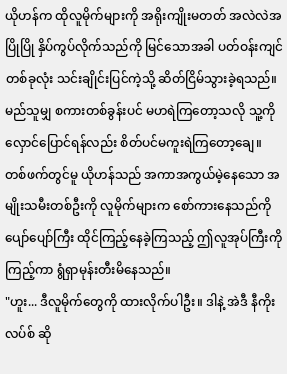ယိုဟန်က ထိုလူမိုက်များကို အရိုးကျိုးမတတ် အလဲလဲအပြိုပြို နှိပ်ကွပ်လိုက်သည်ကို မြင်သောအခါ ပတ်ဝန်းကျင်တစ်ခုလုံး သင်းချိုင်းပြင်ကဲ့သို့ ဆိတ်ငြိမ်သွားခဲ့ရသည်။ မည်သူမျှ စကားတစ်ခွန်းပင် မဟရဲကြတော့သလို သူ့ကို လှောင်ပြောင်ရန်လည်း စိတ်ပင်မကူးရဲကြတော့ချေ။
တစ်ဖက်တွင်မူ ယိုဟန်သည် အကာအကွယ်မဲ့နေသော အမျိုးသမီးတစ်ဦးကို လူမိုက်များက စော်ကားနေသည်ကို ပျော်ပျော်ကြီး ထိုင်ကြည့်နေခဲ့ကြသည့် ဤလူအုပ်ကြီးကို ကြည့်ကာ ရွံရှာမုန်းတီးမိနေသည်။
"ဟူး... ဒီလူမိုက်တွေကို ထားလိုက်ပါဦး။ ဒါနဲ့ အဲဒီ နီကိုးလပ်စ် ဆို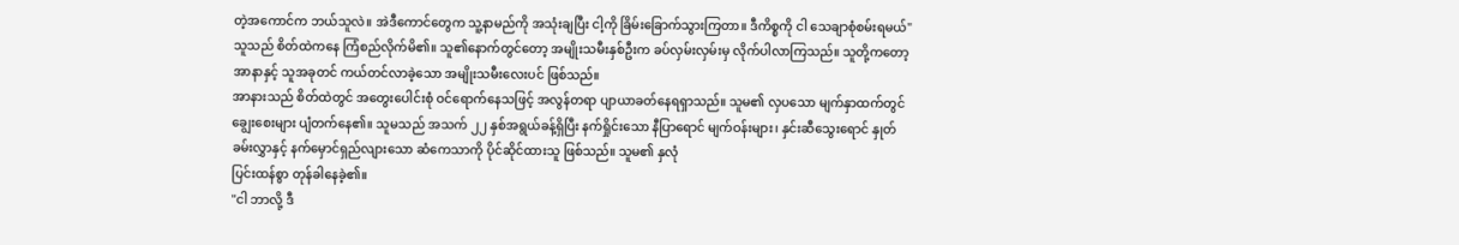တဲ့အကောင်က ဘယ်သူလဲ။ အဲဒီကောင်တွေက သူ့နာမည်ကို အသုံးချပြီး ငါ့ကို ခြိမ်းခြောက်သွားကြတာ။ ဒီကိစ္စကို ငါ သေချာစုံစမ်းရမယ်"
သူသည် စိတ်ထဲကနေ ကြံစည်လိုက်မိ၏။ သူ၏နောက်တွင်တော့ အမျိုးသမီးနှစ်ဦးက ခပ်လှမ်းလှမ်းမှ လိုက်ပါလာကြသည်။ သူတို့ကတော့ အာနာနှင့် သူအခုတင် ကယ်တင်လာခဲ့သော အမျိုးသမီးလေးပင် ဖြစ်သည်။
အာနားသည် စိတ်ထဲတွင် အတွေးပေါင်းစုံ ဝင်ရောက်နေသဖြင့် အလွန်တရာ ပျာယာခတ်နေရရှာသည်။ သူမ၏ လှပသော မျက်နှာထက်တွင် ချွေးစေးများ ပျံတက်နေ၏။ သူမသည် အသက် ၂၂ နှစ်အရွယ်ခန့်ရှိပြီး နက်ရှိုင်းသော နီပြာရောင် မျက်ဝန်းများ၊ နှင်းဆီသွေးရောင် နှုတ်ခမ်းလွှာနှင့် နက်မှောင်ရှည်လျားသော ဆံကေသာကို ပိုင်ဆိုင်ထားသူ ဖြစ်သည်။ သူမ၏ နှလုံ
ပြင်းထန်စွာ တုန်ခါနေခဲ့၏။
"ငါ ဘာလို့ ဒီ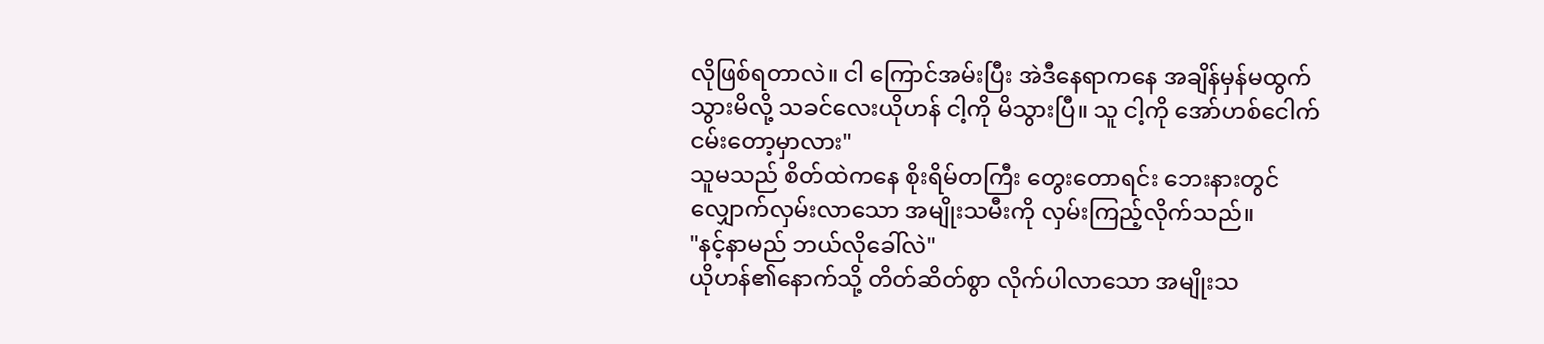လိုဖြစ်ရတာလဲ။ ငါ ကြောင်အမ်းပြီး အဲဒီနေရာကနေ အချိန်မှန်မထွက်သွားမိလို့ သခင်လေးယိုဟန် ငါ့ကို မိသွားပြီ။ သူ ငါ့ကို အော်ဟစ်ငေါက်ငမ်းတော့မှာလား"
သူမသည် စိတ်ထဲကနေ စိုးရိမ်တကြီး တွေးတောရင်း ဘေးနားတွင် လျှောက်လှမ်းလာသော အမျိုးသမီးကို လှမ်းကြည့်လိုက်သည်။
"နင့်နာမည် ဘယ်လိုခေါ်လဲ"
ယိုဟန်၏နောက်သို့ တိတ်ဆိတ်စွာ လိုက်ပါလာသော အမျိုးသ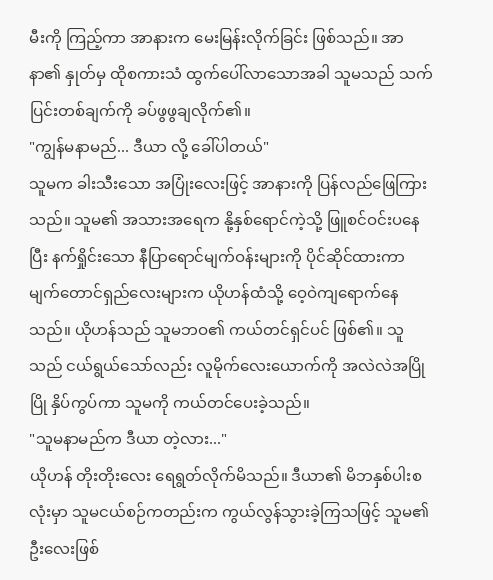မီးကို ကြည့်ကာ အာနားက မေးမြန်းလိုက်ခြင်း ဖြစ်သည်။ အာနာ၏ နှုတ်မှ ထိုစကားသံ ထွက်ပေါ်လာသောအခါ သူမသည် သက်ပြင်းတစ်ချက်ကို ခပ်ဖွဖွချလိုက်၏။
"ကျွန်မနာမည်... ဒီယာ လို့ ခေါ်ပါတယ်"
သူမက ခါးသီးသော အပြုံးလေးဖြင့် အာနားကို ပြန်လည်ဖြေကြားသည်။ သူမ၏ အသားအရေက နို့နှစ်ရောင်ကဲ့သို့ ဖြူစင်ဝင်းပနေပြီး နက်ရှိုင်းသော နီပြာရောင်မျက်ဝန်းများကို ပိုင်ဆိုင်ထားကာ မျက်တောင်ရှည်လေးများက ယိုဟန်ထံသို့ ဝေ့ဝဲကျရောက်နေသည်။ ယိုဟန်သည် သူမဘဝ၏ ကယ်တင်ရှင်ပင် ဖြစ်၏။ သူသည် ငယ်ရွယ်သော်လည်း လူမိုက်လေးယောက်ကို အလဲလဲအပြိုပြို နှိပ်ကွပ်ကာ သူမကို ကယ်တင်ပေးခဲ့သည်။
"သူမနာမည်က ဒီယာ တဲ့လား..."
ယိုဟန် တိုးတိုးလေး ရေရွတ်လိုက်မိသည်။ ဒီယာ၏ မိဘနှစ်ပါးစလုံးမှာ သူမငယ်စဉ်ကတည်းက ကွယ်လွန်သွားခဲ့ကြသဖြင့် သူမ၏ ဦးလေးဖြစ်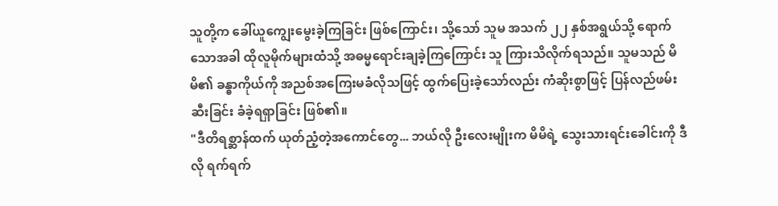သူတို့က ခေါ်ယူကျွေးမွေးခဲ့ကြခြင်း ဖြစ်ကြောင်း၊ သို့သော် သူမ အသက် ၂၂ နှစ်အရွယ်သို့ ရောက်သောအခါ ထိုလူမိုက်များထံသို့ အဓမ္မရောင်းချခဲ့ကြကြောင်း သူ ကြားသိလိုက်ရသည်။ သူမသည် မိမိ၏ ခန္ဓာကိုယ်ကို အညစ်အကြေးမခံလိုသဖြင့် ထွက်ပြေးခဲ့သော်လည်း ကံဆိုးစွာဖြင့် ပြန်လည်ဖမ်းဆီးခြင်း ခံခဲ့ရရှာခြင်း ဖြစ်၏။
"ဒီတိရစ္ဆာန်ထက် ယုတ်ညံ့တဲ့အကောင်တွေ... ဘယ်လို ဦးလေးမျိုးက မိမိရဲ့ သွေးသားရင်းခေါင်းကို ဒီလို ရက်ရက်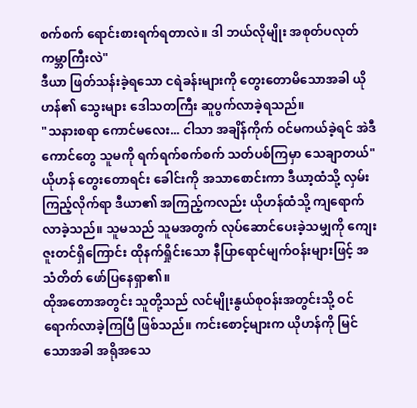စက်စက် ရောင်းစားရက်ရတာလဲ။ ဒါ ဘယ်လိုမျိုး အစုတ်ပလုတ်ကမ္ဘာကြီးလဲ"
ဒီယာ ဖြတ်သန်းခဲ့ရသော ငရဲခန်းများကို တွေးတောမိသောအခါ ယိုဟန်၏ သွေးများ ဒေါသတကြီး ဆူပွက်လာခဲ့ရသည်။
"သနားစရာ ကောင်မလေး... ငါသာ အချိန်ကိုက် ဝင်မကယ်ခဲ့ရင် အဲဒီကောင်တွေ သူမကို ရက်ရက်စက်စက် သတ်ပစ်ကြမှာ သေချာတယ်"
ယိုဟန် တွေးတောရင်း ခေါင်းကို အသာစောင်းကာ ဒီယာ့ထံသို့ လှမ်းကြည့်လိုက်ရာ ဒီယာ၏ အကြည့်ကလည်း ယိုဟန်ထံသို့ ကျရောက်လာခဲ့သည်။ သူမသည် သူမအတွက် လုပ်ဆောင်ပေးခဲ့သမျှကို ကျေးဇူးတင်ရှိကြောင်း ထိုနက်ရှိုင်းသော နီပြာရောင်မျက်ဝန်းများဖြင့် အသံတိတ် ဖော်ပြနေရှာ၏။
ထိုအတောအတွင်း သူတို့သည် လင်မျိုးနွယ်စုဝန်းအတွင်းသို့ ဝင်ရောက်လာခဲ့ကြပြီ ဖြစ်သည်။ ကင်းစောင့်များက ယိုဟန်ကို မြင်သောအခါ အရိုအသေ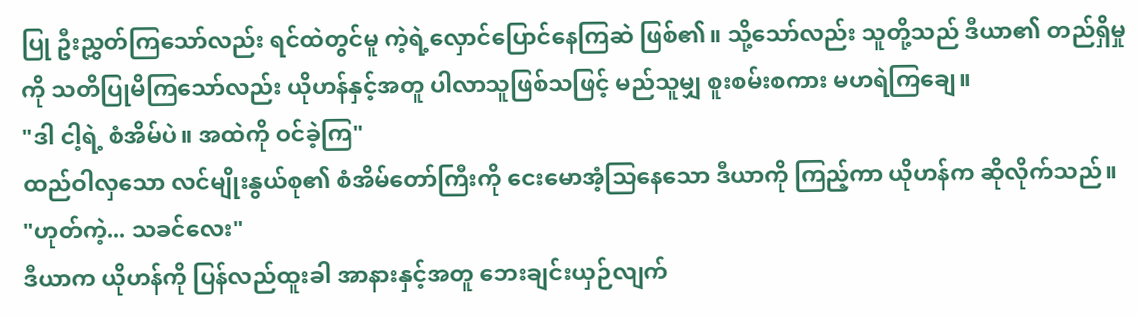ပြု ဦးညွှတ်ကြသော်လည်း ရင်ထဲတွင်မူ ကဲ့ရဲ့လှောင်ပြောင်နေကြဆဲ ဖြစ်၏။ သို့သော်လည်း သူတို့သည် ဒီယာ၏ တည်ရှိမှုကို သတိပြုမိကြသော်လည်း ယိုဟန်နှင့်အတူ ပါလာသူဖြစ်သဖြင့် မည်သူမျှ စူးစမ်းစကား မဟရဲကြချေ။
"ဒါ ငါ့ရဲ့ စံအိမ်ပဲ။ အထဲကို ဝင်ခဲ့ကြ"
ထည်ဝါလှသော လင်မျိုးနွယ်စု၏ စံအိမ်တော်ကြီးကို ငေးမောအံ့သြနေသော ဒီယာကို ကြည့်ကာ ယိုဟန်က ဆိုလိုက်သည်။
"ဟုတ်ကဲ့... သခင်လေး"
ဒီယာက ယိုဟန်ကို ပြန်လည်ထူးခါ အာနားနှင့်အတူ ဘေးချင်းယှဉ်လျက်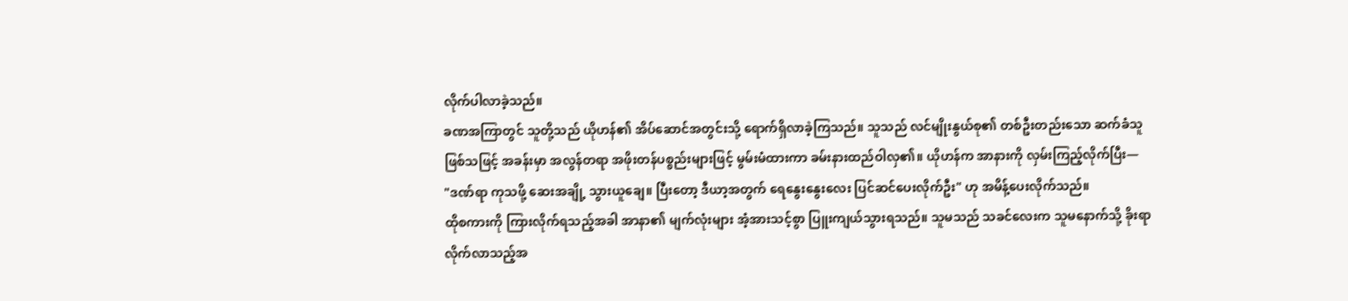လိုက်ပါလာခဲ့သည်။
ခဏအကြာတွင် သူတို့သည် ယိုဟန်၏ အိပ်ဆောင်အတွင်းသို့ ရောက်ရှိလာခဲ့ကြသည်။ သူသည် လင်မျိုးနွယ်စု၏ တစ်ဦးတည်းသော ဆက်ခံသူဖြစ်သဖြင့် အခန်းမှာ အလွန်တရာ အဖိုးတန်ပစ္စည်းများဖြင့် မွမ်းမံထားကာ ခမ်းနားထည်ဝါလှ၏။ ယိုဟန်က အာနားကို လှမ်းကြည့်လိုက်ပြီး—
"ဒဏ်ရာ ကုသဖို့ ဆေးအချို့ သွားယူချေ။ ပြီးတော့ ဒီယာ့အတွက် ရေနွေးနွေးလေး ပြင်ဆင်ပေးလိုက်ဦး" ဟု အမိန့်ပေးလိုက်သည်။
ထိုစကားကို ကြားလိုက်ရသည့်အခါ အာနာ၏ မျက်လုံးများ အံ့အားသင့်စွာ ပြူးကျယ်သွားရသည်။ သူမသည် သခင်လေးက သူမနောက်သို့ ခိုးရာလိုက်လာသည့်အ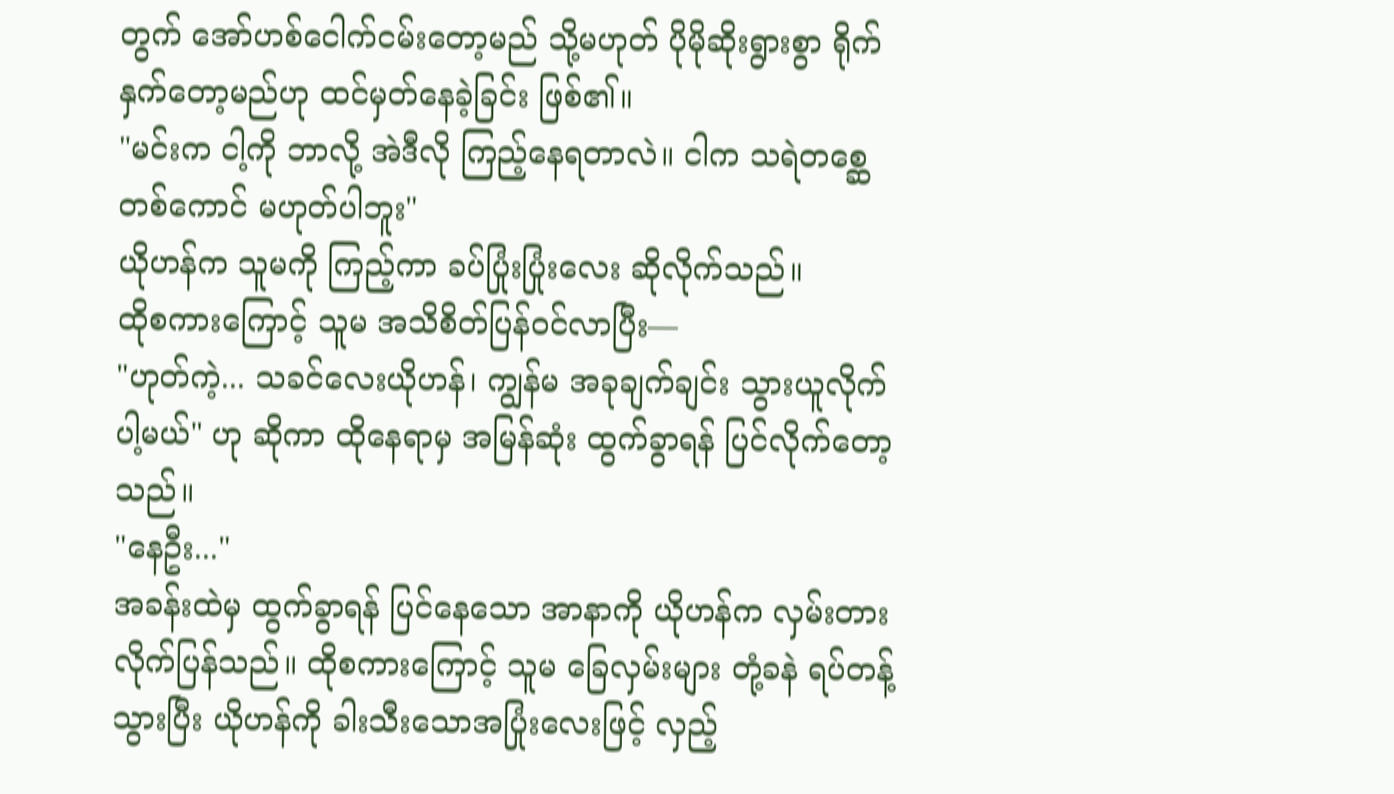တွက် အော်ဟစ်ငေါက်ငမ်းတော့မည် သို့မဟုတ် ပိုမိုဆိုးရွားစွာ ရိုက်နှက်တော့မည်ဟု ထင်မှတ်နေခဲ့ခြင်း ဖြစ်၏။
"မင်းက ငါ့ကို ဘာလို့ အဲဒီလို ကြည့်နေရတာလဲ။ ငါက သရဲတစ္ဆေတစ်ကောင် မဟုတ်ပါဘူး"
ယိုဟန်က သူမကို ကြည့်ကာ ခပ်ပြုံးပြုံးလေး ဆိုလိုက်သည်။
ထိုစကားကြောင့် သူမ အသိစိတ်ပြန်ဝင်လာပြီး—
"ဟုတ်ကဲ့... သခင်လေးယိုဟန်၊ ကျွန်မ အခုချက်ချင်း သွားယူလိုက်ပါ့မယ်" ဟု ဆိုကာ ထိုနေရာမှ အမြန်ဆုံး ထွက်ခွာရန် ပြင်လိုက်တော့သည်။
"နေဦး..."
အခန်းထဲမှ ထွက်ခွာရန် ပြင်နေသော အာနာကို ယိုဟန်က လှမ်းတားလိုက်ပြန်သည်။ ထိုစကားကြောင့် သူမ ခြေလှမ်းများ တုံ့ခနဲ ရပ်တန့်သွားပြီး ယိုဟန်ကို ခါးသီးသောအပြုံးလေးဖြင့် လှည့်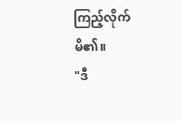ကြည့်လိုက်မိ၏။
"ဒီ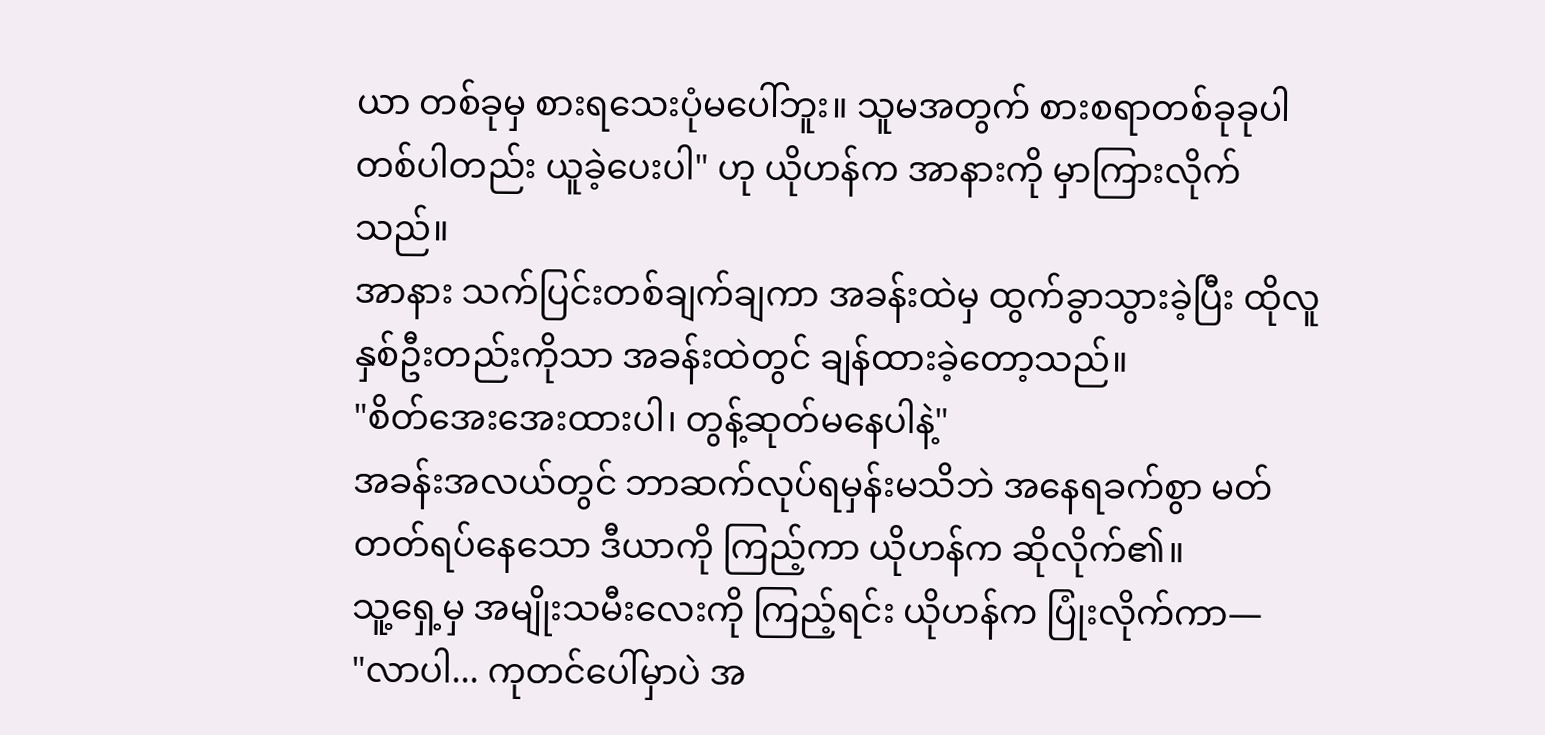ယာ တစ်ခုမှ စားရသေးပုံမပေါ်ဘူး။ သူမအတွက် စားစရာတစ်ခုခုပါ တစ်ပါတည်း ယူခဲ့ပေးပါ" ဟု ယိုဟန်က အာနားကို မှာကြားလိုက်သည်။
အာနား သက်ပြင်းတစ်ချက်ချကာ အခန်းထဲမှ ထွက်ခွာသွားခဲ့ပြီး ထိုလူနှစ်ဦးတည်းကိုသာ အခန်းထဲတွင် ချန်ထားခဲ့တော့သည်။
"စိတ်အေးအေးထားပါ၊ တွန့်ဆုတ်မနေပါနဲ့"
အခန်းအလယ်တွင် ဘာဆက်လုပ်ရမှန်းမသိဘဲ အနေရခက်စွာ မတ်တတ်ရပ်နေသော ဒီယာကို ကြည့်ကာ ယိုဟန်က ဆိုလိုက်၏။
သူ့ရှေ့မှ အမျိုးသမီးလေးကို ကြည့်ရင်း ယိုဟန်က ပြုံးလိုက်ကာ—
"လာပါ... ကုတင်ပေါ်မှာပဲ အ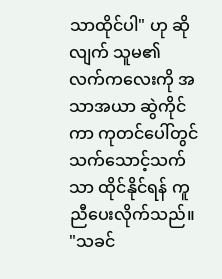သာထိုင်ပါ" ဟု ဆိုလျက် သူမ၏ လက်ကလေးကို အသာအယာ ဆွဲကိုင်ကာ ကုတင်ပေါ်တွင် သက်သောင့်သက်သာ ထိုင်နိုင်ရန် ကူညီပေးလိုက်သည်။
"သခင်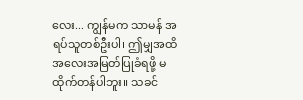လေး... ကျွန်မက သာမန် အရပ်သူတစ်ဦးပါ၊ ဤမျှအထိ အလေးအမြတ်ပြုခံရဖို့ မထိုက်တန်ပါဘူး။ သခင်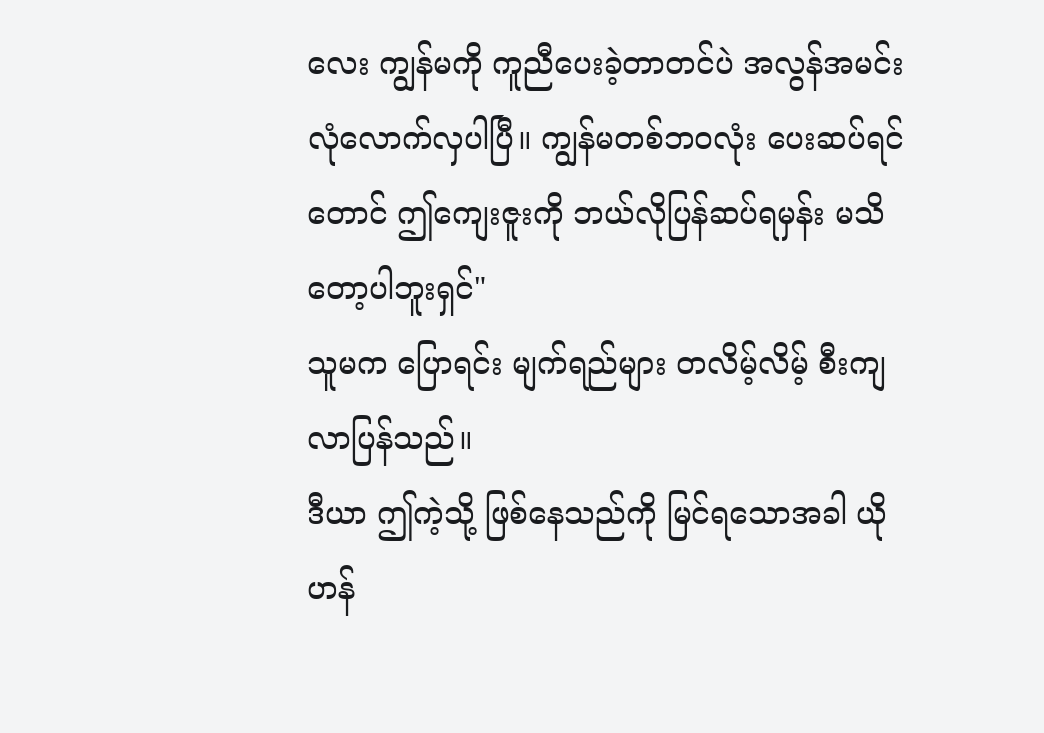လေး ကျွန်မကို ကူညီပေးခဲ့တာတင်ပဲ အလွန်အမင်း လုံလောက်လှပါပြီ။ ကျွန်မတစ်ဘဝလုံး ပေးဆပ်ရင်တောင် ဤကျေးဇူးကို ဘယ်လိုပြန်ဆပ်ရမှန်း မသိတော့ပါဘူးရှင်"
သူမက ပြောရင်း မျက်ရည်များ တလိမ့်လိမ့် စီးကျလာပြန်သည်။
ဒီယာ ဤကဲ့သို့ ဖြစ်နေသည်ကို မြင်ရသောအခါ ယိုဟန်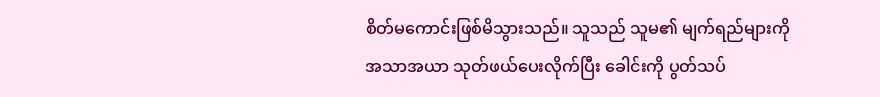စိတ်မကောင်းဖြစ်မိသွားသည်။ သူသည် သူမ၏ မျက်ရည်များကို အသာအယာ သုတ်ဖယ်ပေးလိုက်ပြီး ခေါင်းကို ပွတ်သပ်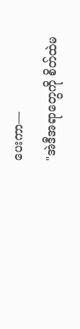ပေးကာ—
"အဲဒီအရာတွေကို စိတ်ထဲမ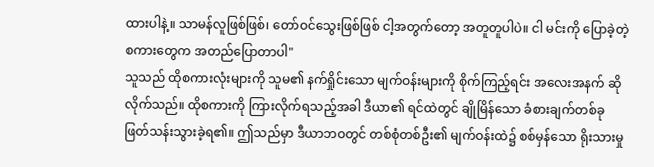ထားပါနဲ့။ သာမန်လူဖြစ်ဖြစ်၊ တော်ဝင်သွေးဖြစ်ဖြစ် ငါ့အတွက်တော့ အတူတူပါပဲ။ ငါ မင်းကို ပြောခဲ့တဲ့ စကားတွေက အတည်ပြောတာပါ"
သူသည် ထိုစကားလုံးများကို သူမ၏ နက်ရှိုင်းသော မျက်ဝန်းများကို စိုက်ကြည့်ရင်း အလေးအနက် ဆိုလိုက်သည်။ ထိုစကားကို ကြားလိုက်ရသည့်အခါ ဒီယာ၏ ရင်ထဲတွင် ချိုမြိန်သော ခံစားချက်တစ်ခု ဖြတ်သန်းသွားခဲ့ရ၏။ ဤသည်မှာ ဒီယာဘဝတွင် တစ်စုံတစ်ဦး၏ မျက်ဝန်းထဲ၌ စစ်မှန်သော ရိုးသားမှု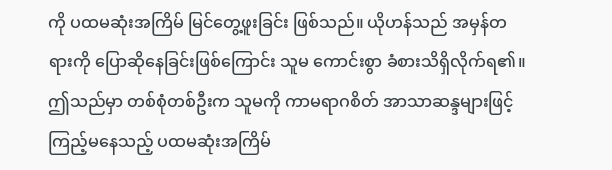ကို ပထမဆုံးအကြိမ် မြင်တွေ့ဖူးခြင်း ဖြစ်သည်။ ယိုဟန်သည် အမှန်တရားကို ပြောဆိုနေခြင်းဖြစ်ကြောင်း သူမ ကောင်းစွာ ခံစားသိရှိလိုက်ရ၏။ ဤသည်မှာ တစ်စုံတစ်ဦးက သူမကို ကာမရာဂစိတ် အာသာဆန္ဒများဖြင့် ကြည့်မနေသည့် ပထမဆုံးအကြိမ်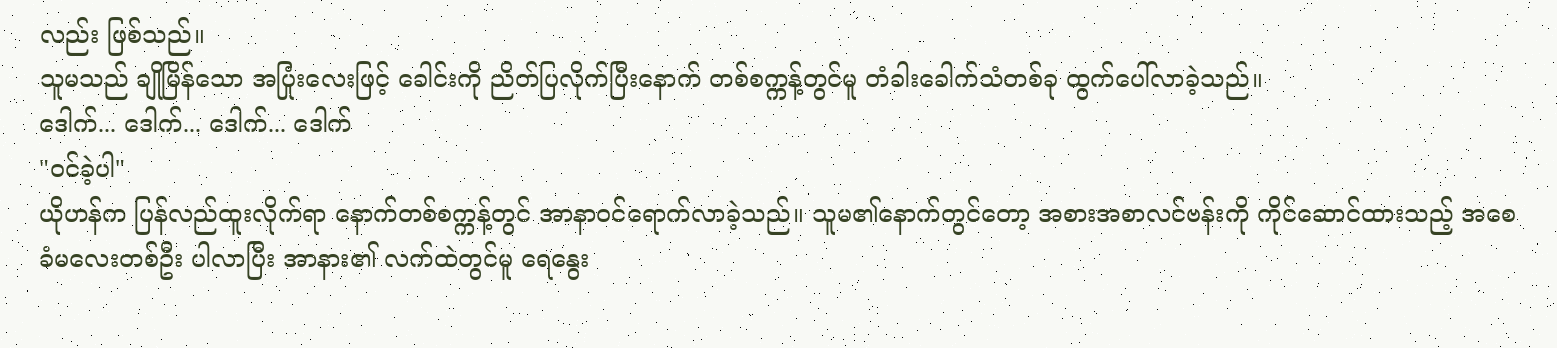လည်း ဖြစ်သည်။
သူမသည် ချိုမြိန်သော အပြုံးလေးဖြင့် ခေါင်းကို ညိတ်ပြလိုက်ပြီးနောက် တစ်စက္ကန့်တွင်မူ တံခါးခေါက်သံတစ်ခု ထွက်ပေါ်လာခဲ့သည်။
ဒေါက်... ဒေါက်... ဒေါက်... ဒေါက်
"ဝင်ခဲ့ပါ"
ယိုဟန်က ပြန်လည်ထူးလိုက်ရာ နောက်တစ်စက္ကန့်တွင် အာနာဝင်ရောက်လာခဲ့သည်။ သူမ၏နောက်တွင်တော့ အစားအစာလင်ဗန်းကို ကိုင်ဆောင်ထားသည့် အစေခံမလေးတစ်ဦး ပါလာပြီး အာနား၏ လက်ထဲတွင်မူ ရေနွေး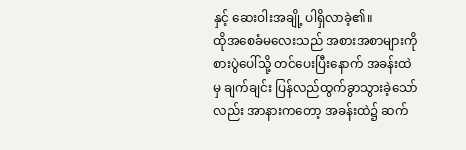နှင့် ဆေးဝါးအချို့ ပါရှိလာခဲ့၏။
ထိုအစေခံမလေးသည် အစားအစာများကို စားပွဲပေါ်သို့ တင်ပေးပြီးနောက် အခန်းထဲမှ ချက်ချင်း ပြန်လည်ထွက်ခွာသွားခဲ့သော်လည်း အာနားကတော့ အခန်းထဲ၌ ဆက်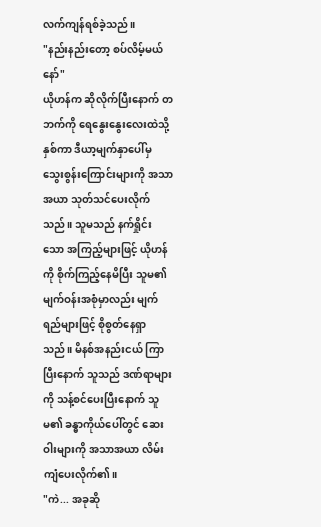လက်ကျန်ရစ်ခဲ့သည်။
"နည်းနည်းတော့ စပ်လိမ့်မယ်နော်"
ယိုဟန်က ဆိုလိုက်ပြီးနောက် တဘက်ကို ရေနွေးနွေးလေးထဲသို့ နှစ်ကာ ဒီယာ့မျက်နှာပေါ်မှ သွေးစွန်းကြောင်းများကို အသာအယာ သုတ်သင်ပေးလိုက်သည်။ သူမသည် နက်ရှိုင်းသော အကြည့်များဖြင့် ယိုဟန်ကို စိုက်ကြည့်နေမိပြီး သူမ၏ မျက်ဝန်းအစုံမှာလည်း မျက်ရည်များဖြင့် စိုစွတ်နေရှာသည်။ မိနစ်အနည်းငယ် ကြာပြီးနောက် သူသည် ဒဏ်ရာများကို သန့်စင်ပေးပြီးနောက် သူမ၏ ခန္ဓာကိုယ်ပေါ်တွင် ဆေးဝါးများကို အသာအယာ လိမ်းကျံပေးလိုက်၏။
"ကဲ... အခုဆို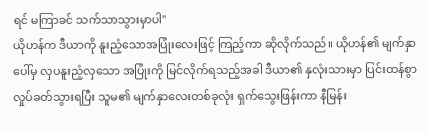ရင် မကြာခင် သက်သာသွားမှာပါ"
ယိုဟန်က ဒီယာကို နူးညံ့သောအပြုံးလေးဖြင့် ကြည့်ကာ ဆိုလိုက်သည်။ ယိုဟန်၏ မျက်နှာပေါ်မှ လှပနူးညံ့လှသော အပြုံးကို မြင်လိုက်ရသည့်အခါ ဒီယာ၏ နှလုံးသားမှာ ပြင်းထန်စွာ လှုပ်ခတ်သွားရပြီး သူမ၏ မျက်နှာလေးတစ်ခုလုံး ရှက်သွေးဖြန်းကာ နီမြန်း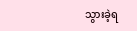သွားခဲ့ရ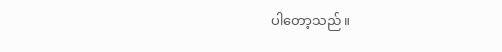ပါတော့သည်။